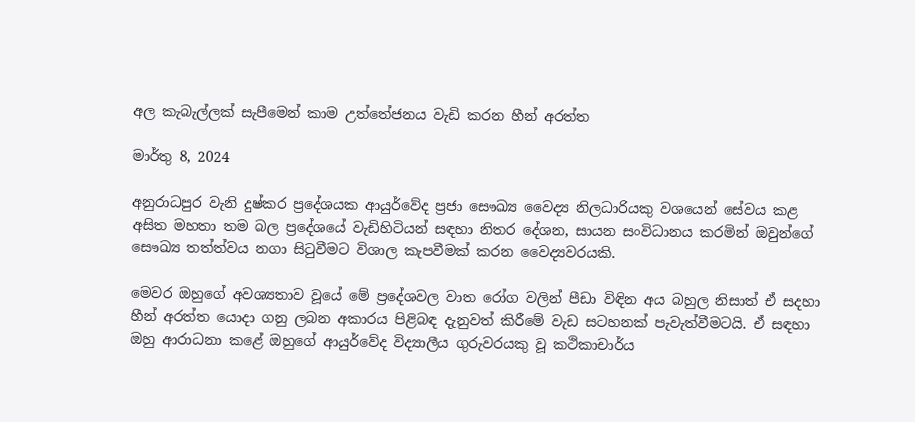අල කැබැල්ලක් සැපීමෙන් කාම උත්තේජනය වැඩි කරන හීන් අරත්ත

මාර්තු 8, 2024

අනුරාධපුර වැනි දුෂ්කර ප්‍රදේශයක ආයුර්වේද ප්‍රජා සෞඛ්‍ය වෛද්‍ය නිලධාරියකු වශයෙන් සේවය කළ අසිත මහතා තම බල ප්‍රදේශයේ වැඩිහිටියන් සඳහා නිතර දේශන, සායන සංවිධානය කරමින් ඔවුන්ගේ සෞඛ්‍ය තත්ත්වය නගා සිටුවීමට විශාල කැපවීමක් කරන වෛද්‍යවරයකි.

මෙවර ඔහුගේ අවශ්‍යතාව වූයේ මේ ප්‍රදේශවල වාත රෝග වලින් පීඩා විඳින අය බහුල නිසාත් ඒ සදහා හීන් අරත්ත යොදා ගනු ලබන අකාරය පිළිබඳ දැනුවත් කිරීමේ වැඩ සටහනක් පැවැත්වීමටයි. ඒ සඳහා ඔහු ආරාධනා කළේ ඔහුගේ ආයුර්වේද විද්‍යාලීය ගුරුවරයකු වූ කථිකාචාර්ය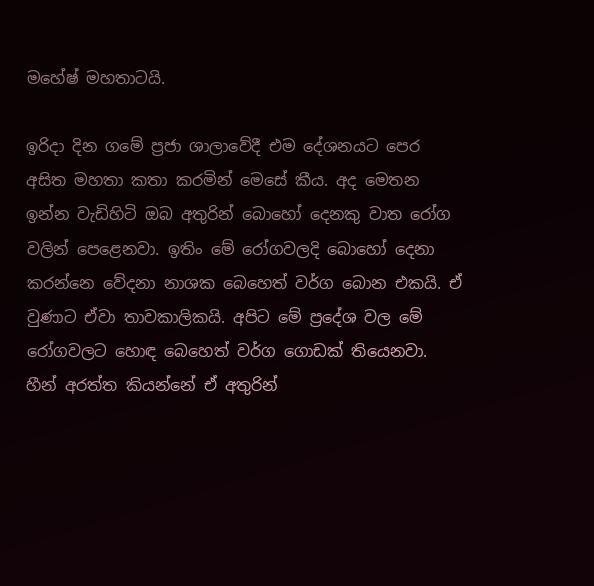මහේෂ් මහතාටයි.

ඉරිදා දින ගමේ ප්‍රජා ශාලාවේදී එම දේශනයට පෙර අසිත මහතා කතා කරමින් මෙසේ කීය. අද මෙතන ඉන්න වැඩිහිටි ඔබ අතුරින් බොහෝ දෙනකු වාත රෝග වලින් පෙළෙනවා. ඉතිං මේ රෝගවලදි බොහෝ දෙනා කරන්නෙ වේදනා නාශක බෙහෙත් වර්ග බොන එකයි. ඒ වුණාට ඒවා තාවකාලිකයි. අපිට මේ ප්‍රදේශ වල මේ රෝගවලට හොඳ බෙහෙත් වර්ග ගොඩක් තියෙනවා. හීන් අරත්ත කියන්නේ ඒ අතුරින්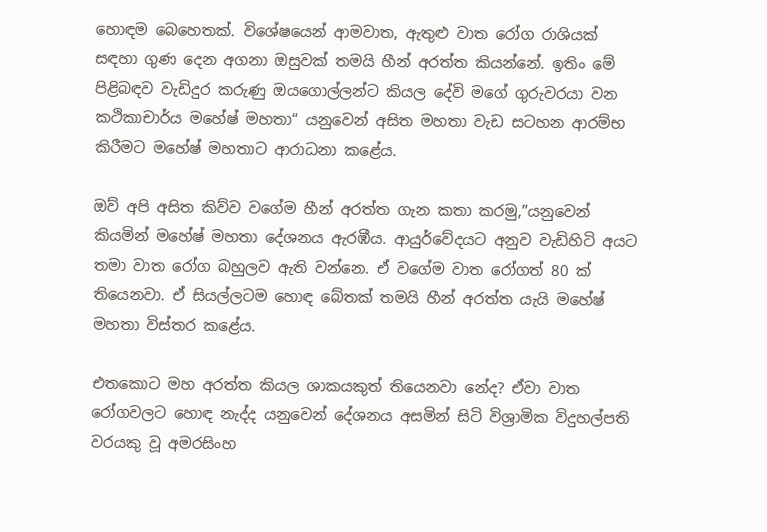හොඳම බෙහෙතක්. විශේෂයෙන් ආමවාත, ඇතුළු වාත රෝග රාශියක් සඳහා ගුණ දෙන අගනා ඔසුවක් තමයි හීන් අරත්ත කියන්නේ. ඉතිං මේ පිළිබඳව වැඩිදුර කරුණු ඔයගොල්ලන්ට කියල දේවි මගේ ගුරුවරයා වන කථිකාචාර්ය මහේෂ් මහතා“ යනුවෙන් අසිත මහතා වැඩ සටහන ආරම්භ කිරීමට මහේෂ් මහතාට ආරාධනා කළේය.

ඔව් අපි අසිත කිව්ව වගේම හීන් අරත්ත ගැන කතා කරමු,”යනුවෙන් කියමින් මහේෂ් මහතා දේශනය ඇරඹීය. ආයුර්වේදයට අනුව වැඩිහිටි අයට තමා වාත රෝග බහුලව ඇති වන්නෙ. ඒ වගේම වාත රෝගත් 80 ක් තියෙනවා. ඒ සියල්ලටම හොඳ බේතක් තමයි හීන් අරත්ත යැයි මහේෂ් මහතා විස්තර කළේය.

එතකොට මහ අරත්ත කියල ශාකයකුත් තියෙනවා නේද? ඒවා වාත රෝගවලට හොඳ නැද්ද යනුවෙන් දේශනය අසමින් සිටි විශ්‍රාමික විදුහල්පති වරයකු වූ අමරසිංහ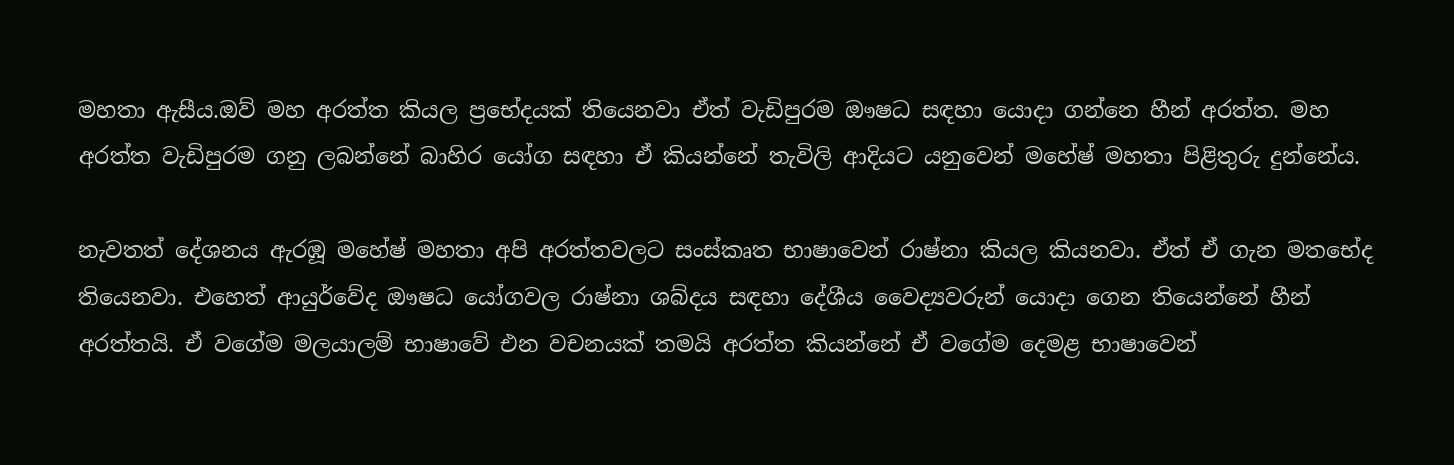මහතා ඇසීය.ඔව් මහ අරත්ත කියල ප්‍රභේදයක් තියෙනවා ඒත් වැඩිපුරම ඖෂධ සඳහා යොදා ගන්නෙ හීන් අරත්ත. මහ අරත්ත වැඩිපුරම ගනු ලබන්නේ බාහිර යෝග සඳහා ඒ කියන්නේ තැවිලි ආදියට යනුවෙන් මහේෂ් මහතා පිළිතුරු දුන්නේය.

නැවතත් දේශනය ඇරඹූ මහේෂ් මහතා අපි අරත්තවලට සංස්කෘත භාෂාවෙන් රාෂ්නා කියල කියනවා. ඒත් ඒ ගැන මතභේද තියෙනවා. එහෙත් ආයුර්වේද ඖෂධ යෝගවල රාෂ්නා ශබ්දය සඳහා දේශීය වෛද්‍යවරුන් යොදා ගෙන තියෙන්නේ හීන් අරත්තයි. ඒ වගේම මලයාලම් භාෂාවේ එන වචනයක් තමයි අරත්ත කියන්නේ ඒ වගේම දෙමළ භාෂාවෙන්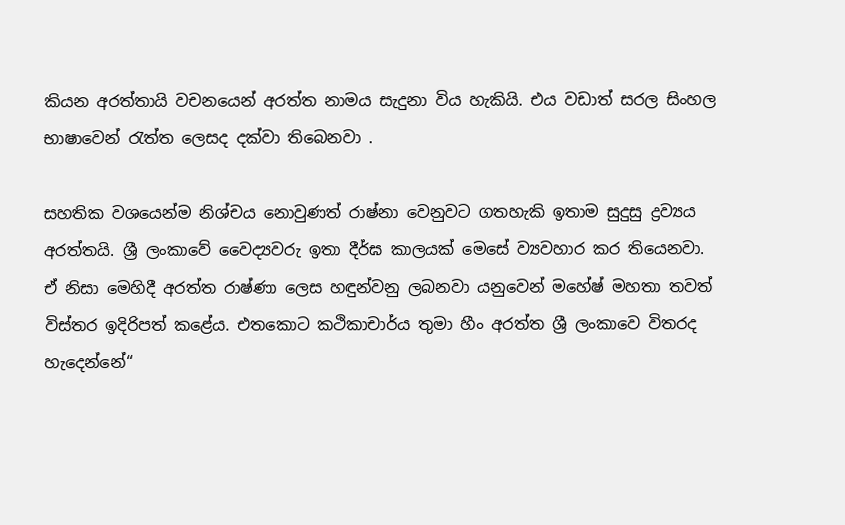කියන අරත්තායි වචනයෙන් අරත්ත නාමය සැදුනා විය හැකියි. එය වඩාත් සරල සිංහල භාෂාවෙන් රැත්ත ලෙසද දක්වා තිබෙනවා .

සහතික වශයෙන්ම නිශ්චය නොවුණත් රාෂ්නා වෙනුවට ගතහැකි ඉතාම සුදුසු ද්‍රව්‍යය අරත්තයි. ශ්‍රී ලංකාවේ වෛද්‍යවරු ඉතා දීර්ඝ කාලයක් මෙසේ ව්‍යවහාර කර තියෙනවා. ඒ නිසා මෙහිදී අරත්ත රාෂ්ණා ලෙස හඳුන්වනු ලබනවා යනුවෙන් මහේෂ් මහතා තවත් විස්තර ඉදිරිපත් කළේය. එතකොට කථිකාචාර්ය තුමා හීං අරත්ත ශ්‍රී ලංකාවෙ විතරද හැදෙන්නේ“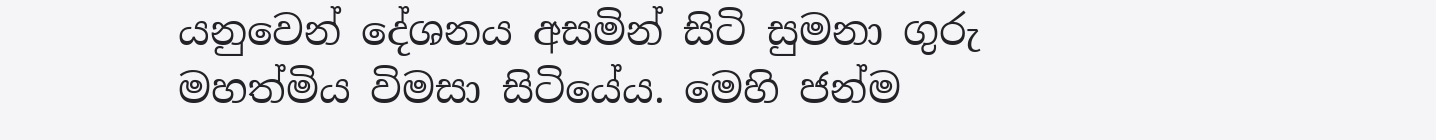යනුවෙන් දේශනය අසමින් සිටි සුමනා ගුරු මහත්මිය විමසා සිටියේය. මෙහි ජන්ම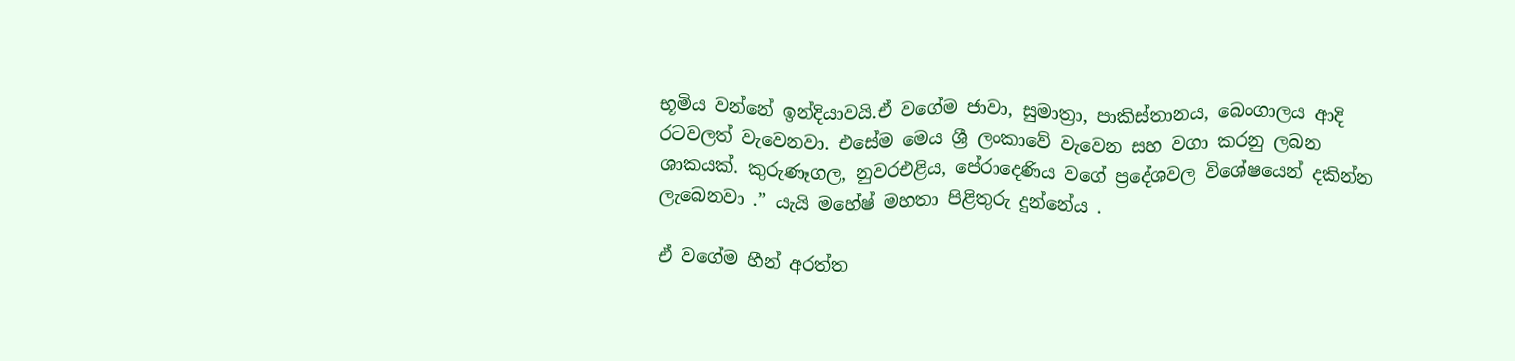භූමිය වන්නේ ඉන්දියාවයි.ඒ වගේම ජාවා, සුමාත්‍රා, පාකිස්තානය, බෙංගාලය ආදි රටවලත් වැවෙනවා. එසේම මෙය ශ්‍රී ලංකාවේ වැවෙන සහ වගා කරනු ලබන ශාකයක්. කුරුණෑගල, නුවරඑළිය, පේරාදෙණිය වගේ ප්‍රදේශවල විශේෂයෙන් දකින්න ලැබෙනවා .” යැයි මහේෂ් මහතා පිළිතුරු දුන්නේය .

ඒ වගේම හීන් අරත්ත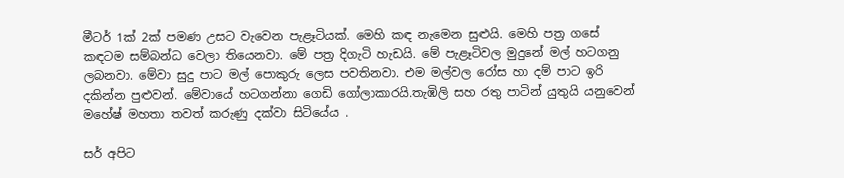මීටර් 1ක් 2ක් පමණ උසට වැවෙන පැළෑටියක්. මෙහි කඳ නැමෙන සුළුයි. මෙහි පත්‍ර ගසේ කඳටම සම්බන්ධ වෙලා තියෙනවා. මේ පත්‍ර දිගැටි හැඩයි. මේ පැළෑටිවල මුදුනේ මල් හටගනු ලබනවා. මේවා සුදු පාට මල් පොකුරු ලෙස පවතිනවා. එම මල්වල රෝස හා දම් පාට ඉරි දකින්න පුළුවන්. මේවායේ හටගන්නා ගෙඩි ගෝලාකාරයි.තැඹිලි සහ රතු පාටින් යුතුයි යනුවෙන් මහේෂ් මහතා තවත් කරුණු දක්වා සිටියේය .

සර් අපිට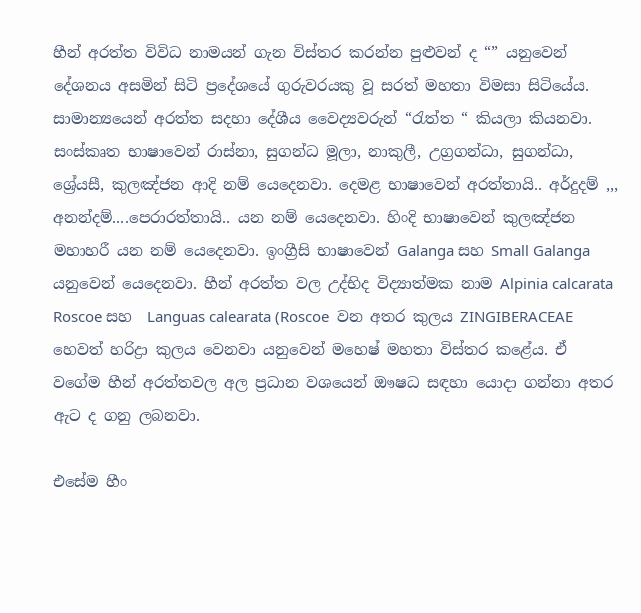හීන් අරත්ත විවිධ නාමයන් ගැන විස්තර කරන්න පුළුවන් ද “” යනුවෙන් දේශනය අසමින් සිටි ප්‍රදේශයේ ගුරුවරයකු වූ සරත් මහතා විමසා සිටියේය. සාමාන්‍යයෙන් අරත්ත සදහා දේශීය වෛද්‍යවරුන් “රැත්ත “ කියලා කියනවා. සංස්කෘත භාෂාවෙන් රාස්නා, සුගන්ධ මූලා, නාකුලී, උග්‍රගන්ධා, සුගන්ධා, ශ්‍රේයසී, කුලඤ්ජන ආදි නම් යෙදෙනවා. දෙමළ භාෂාවෙන් අරත්තායි.. අර්දුදම් ,,, අනන්දම්....පෙරාරත්තායි.. යන නම් යෙදෙනවා. හිංදි භාෂාවෙන් කුලඤ්ජන මහාහරී යන නම් යෙදෙනවා. ඉංග්‍රීසි භාෂාවෙන් Galanga සහ Small Galanga යනුවෙන් යෙදෙනවා. හීන් අරත්ත වල උද්භිද විද්‍යාත්මක නාම Alpinia calcarata Roscoe සහ  Languas calearata (Roscoe  වන අතර කුලය ZINGIBERACEAE හෙවත් හරිද්‍රා කුලය වෙනවා යනුවෙන් මහෙෂ් මහතා විස්තර කළේය. ඒ වගේම හීන් අරත්තවල අල ප්‍රධාන වශයෙන් ඖෂධ සඳහා යොදා ගන්නා අතර ඇට ද ගනු ලබනවා.

එසේම හීං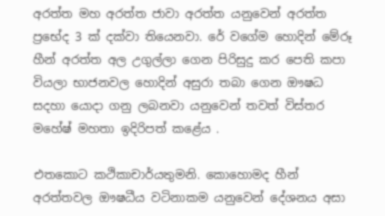අරත්ත මහ අරත්ත ජාවා අරත්ත යනුවෙන් අරත්ත ප්‍රභේද 3 ක් දක්වා තියෙනවා. රේ වගේම හොදින් මේරූ හීන් අරත්ත අල උගුල්ලා ගෙන පිරිසුදු කර පෙති කපා වියලා භාජනවල හොදින් අසුරා තබා ගෙන ඖෂධ සදහා යොදා ගනු ලබනවා යනුවෙන් තවත් විස්තර මහේෂ් මහතා ඉදිරිපත් කළේය .

එතකොට කථිකාචාර්යතුමනි. කොහොමද හීන් අරත්තවල ඖෂධීය වටිනාකම යනුවෙන් දේශනය අසා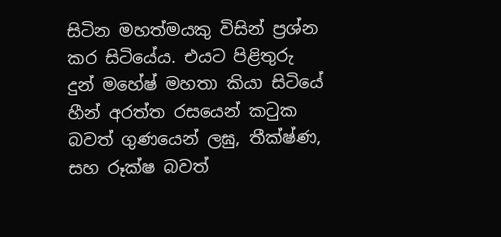සිටින මහත්මයකු විසින් ප්‍රශ්න කර සිටියේය. එයට පිළිතුරු දුන් මහේෂ් මහතා කියා සිටියේ හීන් අරත්ත රසයෙන් කටුක බවත් ගුණයෙන් ලඝු, තීක්ෂ්ණ, සහ රූක්ෂ බවත්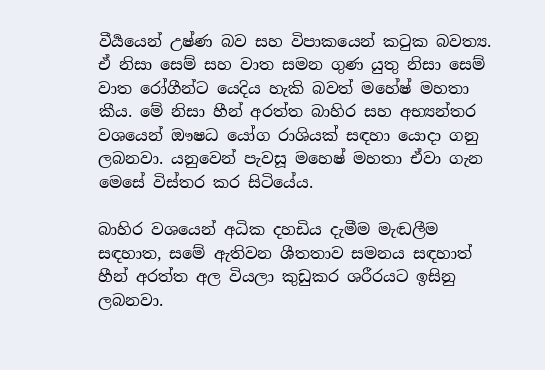වීර්‍යයෙන් උෂ්ණ බව සහ විපාකයෙන් කටුක බවත්‍ය. ඒ නිසා සෙම් සහ වාත සමන ගුණ යුතු නිසා සෙම් වාත රෝගීන්ට යෙදිය හැකි බවත් මහේෂ් මහතා කීය. මේ නිසා හීන් අරත්ත බාහිර සහ අභ්‍යන්තර වශයෙන් ඖෂධ යෝග රාශියක් සඳහා යොදා ගනු ලබනවා. යනුවෙන් පැවසූ මහෙෂ් මහතා ඒවා ගැන මෙසේ විස්තර කර සිටියේය.

බාහිර වශයෙන් අධික දහඩිය දැමීම මැඬලීම සඳහාත, සමේ ඇතිවන ශීතතාව සමනය සඳහාත් හීන් අරත්ත අල වියලා කුඩුකර ශරීරයට ඉසිනු ලබනවා.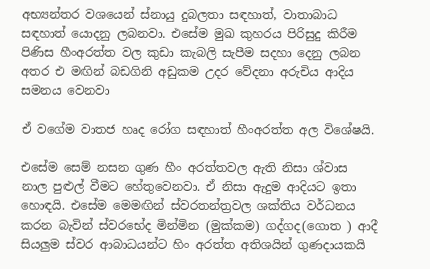අභ්‍යන්තර වශයෙන් ස්නායු දුබලතා සඳහාත්, වාතාබාධ සඳහාත් යොදනු ලබනවා. එසේම මුඛ කුහරය පිරිසුදු කිරීම පිණිස හීංඅරත්ත වල කුඩා කැබලි සැපීම සදහා දෙනු ලබන අතර එ මඟින් බඩගිනි අඩුකම උදර වේදනා අරුචිය ආදිය සමනය වෙනවා

ඒ වගේම වාතජ හෘද රෝග සඳහාත් හීංඅරත්ත අල විශේෂයි.

එසේම සෙම් නසන ගුණ හීං අරත්තවල ඇති නිසා ශ්වාස නාල පුළුල් වීමට හේතුවෙනවා. ඒ නිසා ඇදුම ආදියට ඉතා හොඳයි. එසේම මෙමඟින් ස්වරතන්ත්‍රවල ශක්තිය වර්ධනය කරන බැවින් ස්වරභේද මින්මින (මුක්කම) ගද්ගද(ගොත ) ආදී සියලුම ස්වර ආබාධයන්ට හිං අරත්ත අතිශයින් ගුණදායකයි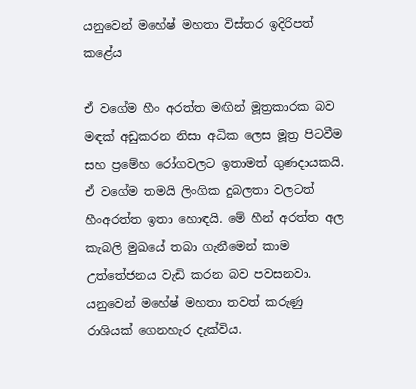යනුවෙන් මහේෂ් මහතා විස්තර ඉදිරිපත් කළේය

ඒ වගේම හීං අරත්ත මඟින් මූත්‍රකාරක බව මඳක් අඩුකරන නිසා අධික ලෙස මූත්‍ර පිටවීම සහ ප්‍රමේහ රෝගවලට ඉතාමත් ගුණදායකයි. ඒ වගේම තමයි ලිංගික දුබලතා වලටත් හීංඅරත්ත ඉතා හොඳයි. මේ හීන් අරත්ත අල කැබලි මුඛයේ තබා ගැනීමෙන් කාම උත්තේජනය වැඩි කරන බව පවසනවා. යනුවෙන් මහේෂ් මහතා තවත් කරුණු රාශියක් ගෙනහැර දැක්විය.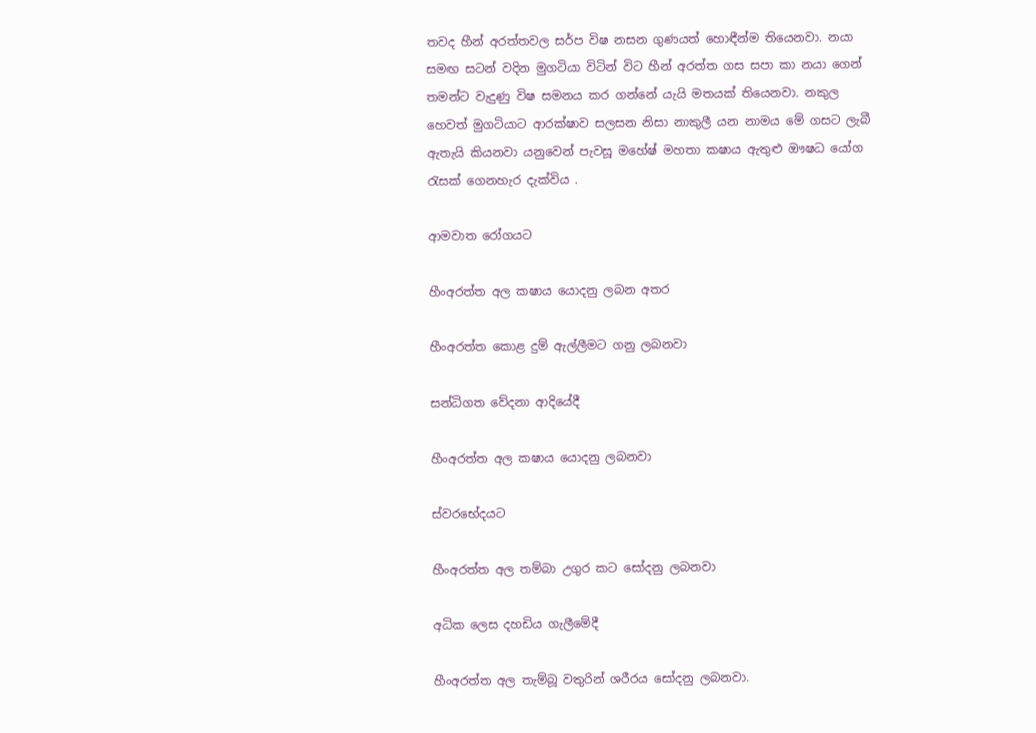තවද හීන් අරත්තවල සර්ප විෂ නසන ගුණයත් හොඳීන්ම තියෙනවා. නයා සමඟ සටන් වදින මුගටියා විටින් විට හීන් අරත්ත ගස සපා කා නයා ගෙන් තමන්ට වැදුණු විෂ සමනය කර ගන්නේ යැයි මතයක් තියෙනවා. නකුල හෙවත් මුගටියාට ආරක්ෂාව සලසන නිසා නාකුලී යන නාමය මේ ගසට ලැබී ඇතැයි කියනවා යනුවෙන් පැවසූ මහේෂ් මහතා කෂාය ඇතුළු ඖෂධ යෝග රැසක් ගෙනහැර දැක්විය .

ආමවාත රෝගයට

හීංඅරත්ත අල කෂාය යොදනු ලබන අතර

හීංඅරත්ත කොළ දුම් ඇල්ලීමට ගනු ලබනවා

සන්ධිගත වේදනා ආදියේදී

හීංඅරත්ත අල කෂාය යොදනු ලබනවා

ස්වරභේදයට

හීංඅරත්ත අල තම්බා උගුර කට සෝදනු ලබනවා

අධික ලෙස දහඩිය ගැලීමේදී

හීංඅරත්ත අල තැම්බූ වතුරින් ශරීරය සෝදනු ලබනවා.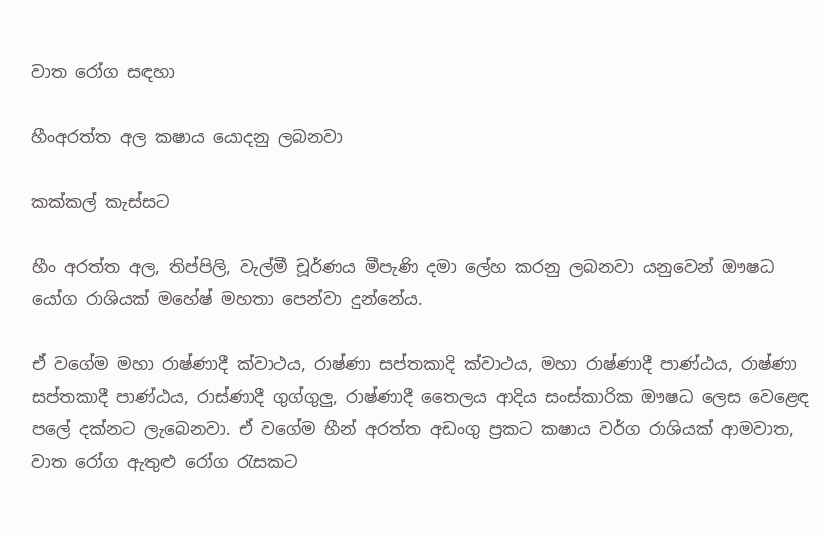වාත රෝග සඳහා

හීංඅරත්ත අල කෂාය යොදනු ලබනවා

කක්කල් කැස්සට

හීං අරත්ත අල, තිප්පිලි, වැල්මී චූර්ණය මීපැණි දමා ලේහ කරනු ලබනවා යනුවෙන් ඖෂධ යෝග රාශියක් මහේෂ් මහතා පෙන්වා දුන්නේය.

ඒ වගේම මහා රාෂ්ණාදී ක්වාථය, රාෂ්ණා සප්තකාදි ක්වාථය, මහා රාෂ්ණාදී පාණ්ඨය, රාෂ්ණා සප්තකාදී පාණ්ඨය, රාස්ණාදී ගුග්ගුලු, රාෂ්ණාදී තෛලය ආදිය සංස්කාරික ඖෂධ ලෙස වෙළෙඳ පලේ දක්නට ලැබෙනවා. ඒ වගේම හීන් අරත්ත අඩංගු ප්‍රකට කෂාය වර්ග රාශියක් ආමවාත, වාත රෝග ඇතුළු රෝග රැසකට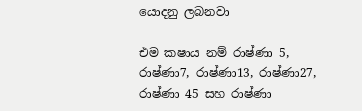යොදනු ලබනවා

එම කෂාය නම් රාෂ්ණා 5, රාෂ්ණා7, රාෂ්ණා13, රාෂ්ණා27, රාෂ්ණා 45 සහ රාෂ්ණා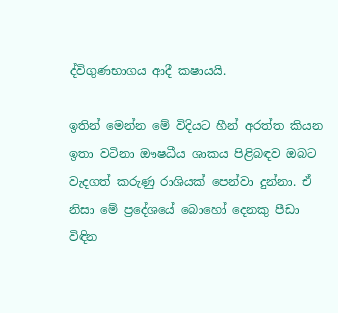ද්විගුණභාගය ආදී කෂායයි.

ඉතින් මෙන්න මේ විදියට හීන් අරත්ත කියන ඉතා වටිනා ඖෂධීය ශාකය පිළිබඳව ඔබට වැදගත් කරුණු රාශියක් පෙන්වා දුන්නා. ඒ නිසා මේ ප්‍රදේශයේ බොහෝ දෙනකු පීඩා විඳින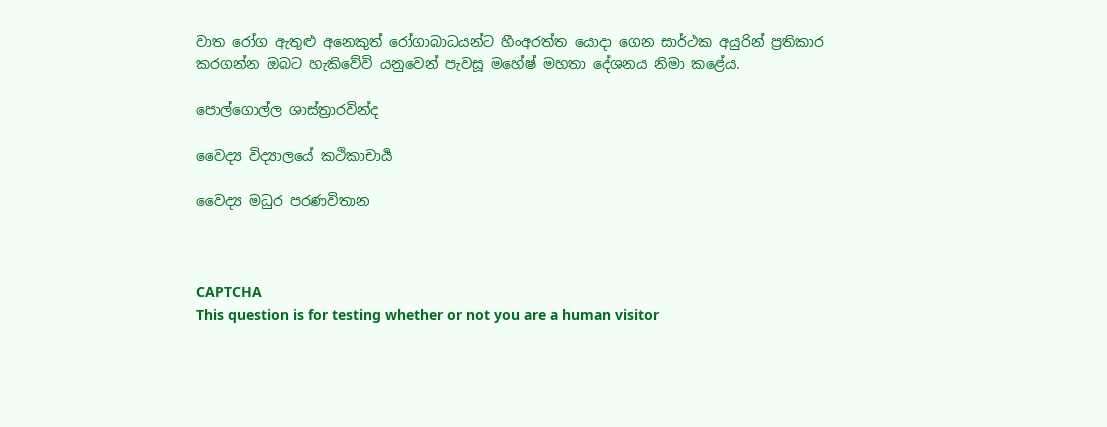වාත රෝග ඇතුළු අනෙකුත් රෝගාබාධයන්ට හීංඅරත්ත යොදා ගෙන සාර්ථක අයුරින් ප්‍රතිකාර කරගන්න ඔබට හැකිවේවි යනුවෙන් පැවසූ මහේෂ් මහතා දේශනය නිමා කළේය.

පොල්ගොල්ල ශාස්ත්‍රාරවින්ද

වෛද්‍ය විද්‍යාලයේ කථිකාචාර්‍ය

වෛද්‍ය මධුර පරණවිතාන



CAPTCHA
This question is for testing whether or not you are a human visitor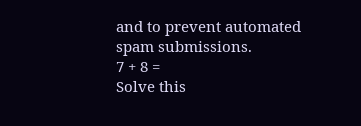and to prevent automated spam submissions.
7 + 8 =
Solve this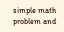simple math problem and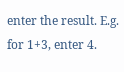enter the result. E.g. for 1+3, enter 4.